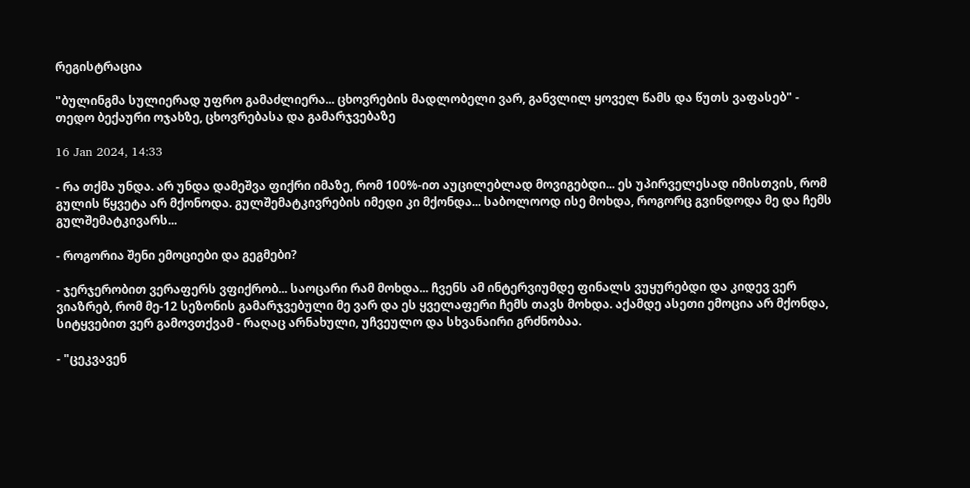რეგისტრაცია

"ბულინგმა სულიერად უფრო გამაძლიერა... ცხოვრების მადლობელი ვარ, განვლილ ყოველ წამს და წუთს ვაფასებ" - თედო ბექაური ოჯახზე, ცხოვრებასა და გამარჯვებაზე

16 Jan 2024, 14:33

- რა თქმა უნდა. არ უნდა დამეშვა ფიქრი იმაზე, რომ 100%-ით აუცილებლად მოვიგებდი... ეს უპირველესად იმისთვის, რომ გულის წყვეტა არ მქონოდა. გულშემატკივრების იმედი კი მქონდა... საბოლოოდ ისე მოხდა, როგორც გვინდოდა მე და ჩემს გულშემატკივარს...

- როგორია შენი ემოციები და გეგმები?

- ჯერჯერობით ვერაფერს ვფიქრობ... საოცარი რამ მოხდა... ჩვენს ამ ინტერვიუმდე ფინალს ვუყურებდი და კიდევ ვერ ვიაზრებ, რომ მე-12 სეზონის გამარჯვებული მე ვარ და ეს ყველაფერი ჩემს თავს მოხდა. აქამდე ასეთი ემოცია არ მქონდა, სიტყვებით ვერ გამოვთქვამ - რაღაც არნახული, უჩვეულო და სხვანაირი გრძნობაა.

- "ცეკვავენ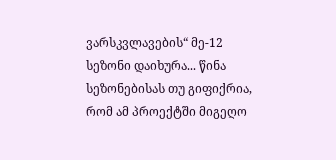ვარსკვლავების“ მე-12 სეზონი დაიხურა... წინა სეზონებისას თუ გიფიქრია, რომ ამ პროექტში მიგეღო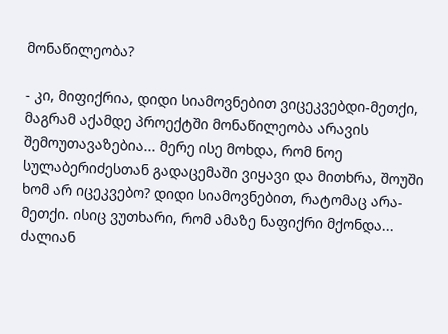მონაწილეობა?

- კი, მიფიქრია, დიდი სიამოვნებით ვიცეკვებდი-მეთქი, მაგრამ აქამდე პროექტში მონაწილეობა არავის შემოუთავაზებია... მერე ისე მოხდა, რომ ნოე სულაბერიძესთან გადაცემაში ვიყავი და მითხრა, შოუში ხომ არ იცეკვებო? დიდი სიამოვნებით, რატომაც არა-მეთქი. ისიც ვუთხარი, რომ ამაზე ნაფიქრი მქონდა... ძალიან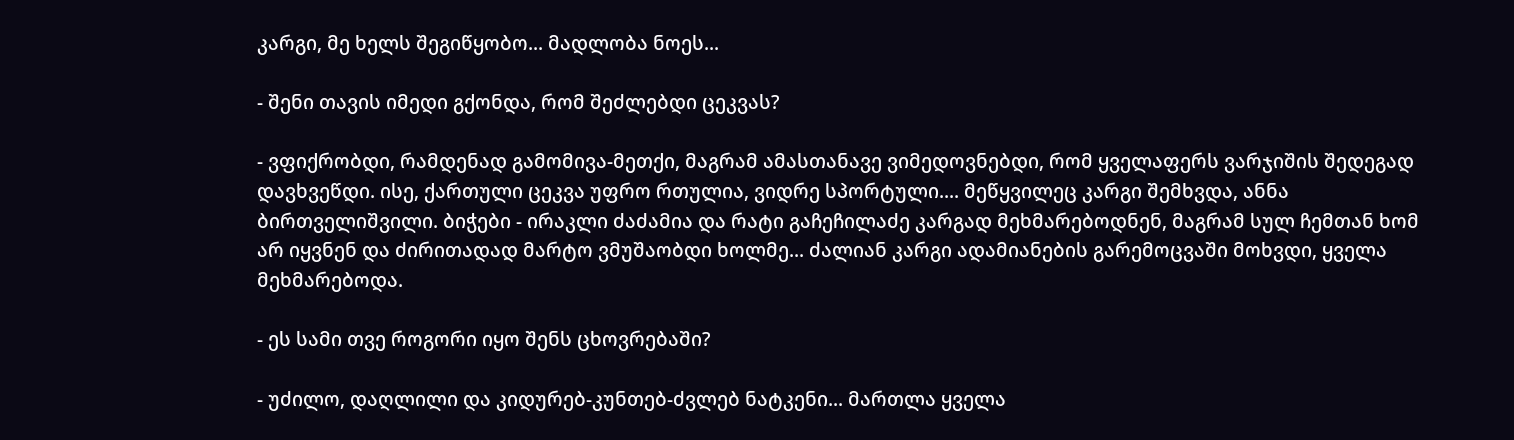კარგი, მე ხელს შეგიწყობო... მადლობა ნოეს...

- შენი თავის იმედი გქონდა, რომ შეძლებდი ცეკვას?

- ვფიქრობდი, რამდენად გამომივა-მეთქი, მაგრამ ამასთანავე ვიმედოვნებდი, რომ ყველაფერს ვარჯიშის შედეგად დავხვეწდი. ისე, ქართული ცეკვა უფრო რთულია, ვიდრე სპორტული.... მეწყვილეც კარგი შემხვდა, ანნა ბირთველიშვილი. ბიჭები - ირაკლი ძაძამია და რატი გაჩეჩილაძე კარგად მეხმარებოდნენ, მაგრამ სულ ჩემთან ხომ არ იყვნენ და ძირითადად მარტო ვმუშაობდი ხოლმე... ძალიან კარგი ადამიანების გარემოცვაში მოხვდი, ყველა მეხმარებოდა.

- ეს სამი თვე როგორი იყო შენს ცხოვრებაში?

- უძილო, დაღლილი და კიდურებ-კუნთებ-ძვლებ ნატკენი... მართლა ყველა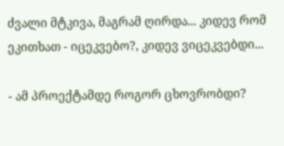ძვალი მტკივა, მაგრამ ღირდა... კიდევ რომ ეკითხათ - იცეკვებო?, კიდევ ვიცეკვებდი...

- ამ პროექტამდე როგორ ცხოვრობდი?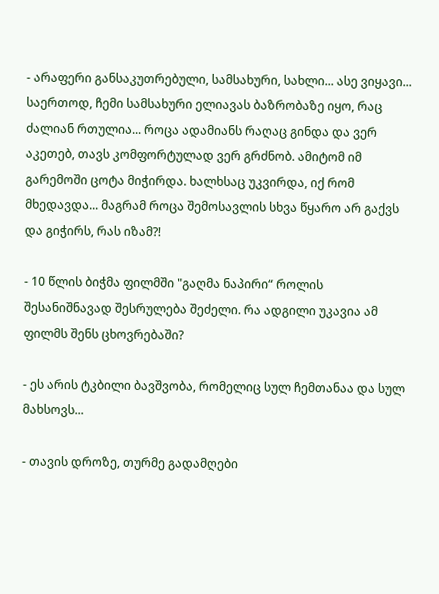- არაფერი განსაკუთრებული, სამსახური, სახლი... ასე ვიყავი... საერთოდ, ჩემი სამსახური ელიავას ბაზრობაზე იყო, რაც ძალიან რთულია... როცა ადამიანს რაღაც გინდა და ვერ აკეთებ, თავს კომფორტულად ვერ გრძნობ. ამიტომ იმ გარემოში ცოტა მიჭირდა. ხალხსაც უკვირდა, იქ რომ მხედავდა... მაგრამ როცა შემოსავლის სხვა წყარო არ გაქვს და გიჭირს, რას იზამ?!

- 10 წლის ბიჭმა ფილმში "გაღმა ნაპირი“ როლის შესანიშნავად შესრულება შეძელი. რა ადგილი უკავია ამ ფილმს შენს ცხოვრებაში?

- ეს არის ტკბილი ბავშვობა, რომელიც სულ ჩემთანაა და სულ მახსოვს...

- თავის დროზე, თურმე გადამღები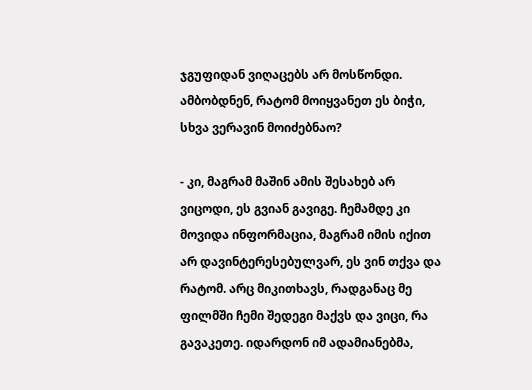ჯგუფიდან ვიღაცებს არ მოსწონდი. ამბობდნენ, რატომ მოიყვანეთ ეს ბიჭი, სხვა ვერავინ მოიძებნაო?

- კი, მაგრამ მაშინ ამის შესახებ არ ვიცოდი, ეს გვიან გავიგე. ჩემამდე კი მოვიდა ინფორმაცია, მაგრამ იმის იქით არ დავინტერესებულვარ, ეს ვინ თქვა და რატომ. არც მიკითხავს, რადგანაც მე ფილმში ჩემი შედეგი მაქვს და ვიცი, რა გავაკეთე. იდარდონ იმ ადამიანებმა,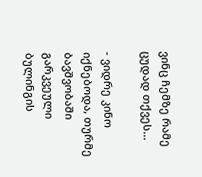ვინც ჩემზე რამე ცუდად თქვეს...

- ვიდრე კინო იქნებოდა, თურმე ბავშვობაში გარკვეული ბულინგის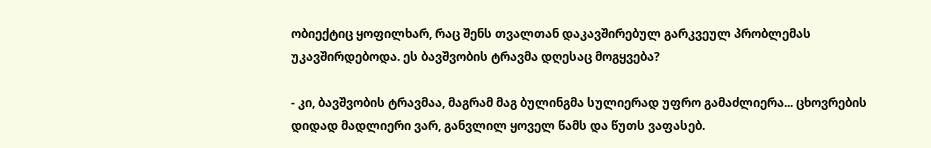ობიექტიც ყოფილხარ, რაც შენს თვალთან დაკავშირებულ გარკვეულ პრობლემას უკავშირდებოდა. ეს ბავშვობის ტრავმა დღესაც მოგყვება?

- კი, ბავშვობის ტრავმაა, მაგრამ მაგ ბულინგმა სულიერად უფრო გამაძლიერა... ცხოვრების დიდად მადლიერი ვარ, განვლილ ყოველ წამს და წუთს ვაფასებ.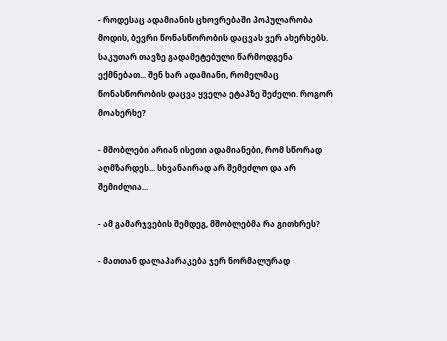- როდესაც ადამიანის ცხოვრებაში პოპულარობა მოდის, ბევრი წონასწორობის დაცვას ვერ ახერხებს. საკუთარ თავზე გადამეტებული წარმოდგენა ექმნებათ... შენ ხარ ადამიანი, რომელმაც წონასწორობის დაცვა ყველა ეტაპზე შეძელი. როგორ მოახერხე?

- მშობლები არიან ისეთი ადამიანები, რომ სწორად აღმზარდეს... სხვანაირად არ შემეძლო და არ შემიძლია...

- ამ გამარჯვების შემდეგ, მშობლებმა რა გითხრეს?

- მათთან დალაპარაკება ჯერ ნორმალურად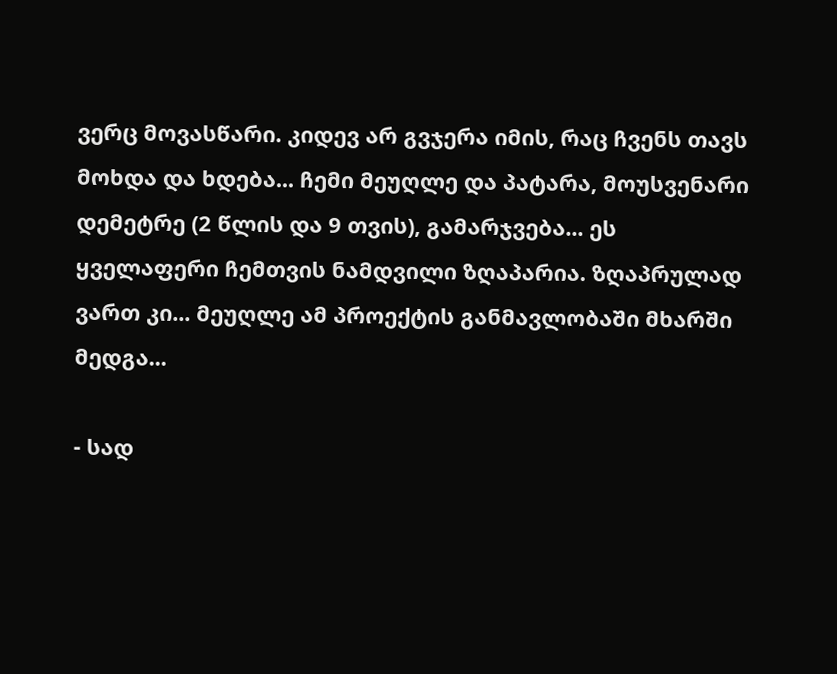ვერც მოვასწარი. კიდევ არ გვჯერა იმის, რაც ჩვენს თავს მოხდა და ხდება... ჩემი მეუღლე და პატარა, მოუსვენარი დემეტრე (2 წლის და 9 თვის), გამარჯვება... ეს ყველაფერი ჩემთვის ნამდვილი ზღაპარია. ზღაპრულად ვართ კი... მეუღლე ამ პროექტის განმავლობაში მხარში მედგა...

- სად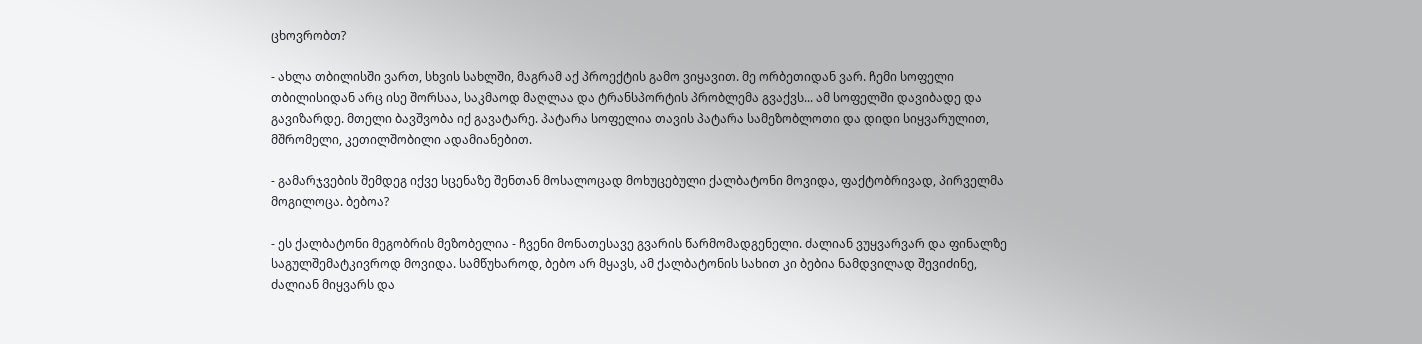ცხოვრობთ?

- ახლა თბილისში ვართ, სხვის სახლში, მაგრამ აქ პროექტის გამო ვიყავით. მე ორბეთიდან ვარ. ჩემი სოფელი თბილისიდან არც ისე შორსაა, საკმაოდ მაღლაა და ტრანსპორტის პრობლემა გვაქვს... ამ სოფელში დავიბადე და გავიზარდე. მთელი ბავშვობა იქ გავატარე. პატარა სოფელია თავის პატარა სამეზობლოთი და დიდი სიყვარულით, მშრომელი, კეთილშობილი ადამიანებით.

- გამარჯვების შემდეგ იქვე სცენაზე შენთან მოსალოცად მოხუცებული ქალბატონი მოვიდა, ფაქტობრივად, პირველმა მოგილოცა. ბებოა?

- ეს ქალბატონი მეგობრის მეზობელია - ჩვენი მონათესავე გვარის წარმომადგენელი. ძალიან ვუყვარვარ და ფინალზე საგულშემატკივროდ მოვიდა. სამწუხაროდ, ბებო არ მყავს, ამ ქალბატონის სახით კი ბებია ნამდვილად შევიძინე, ძალიან მიყვარს და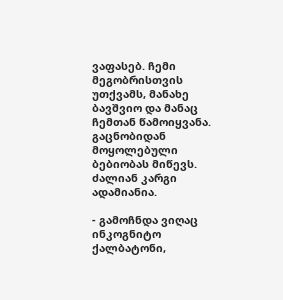ვაფასებ. ჩემი მეგობრისთვის უთქვამს, მანახე ბავშვიო და მანაც ჩემთან წამოიყვანა. გაცნობიდან მოყოლებული ბებიობას მიწევს. ძალიან კარგი ადამიანია.

- გამოჩნდა ვიღაც ინკოგნიტო ქალბატონი,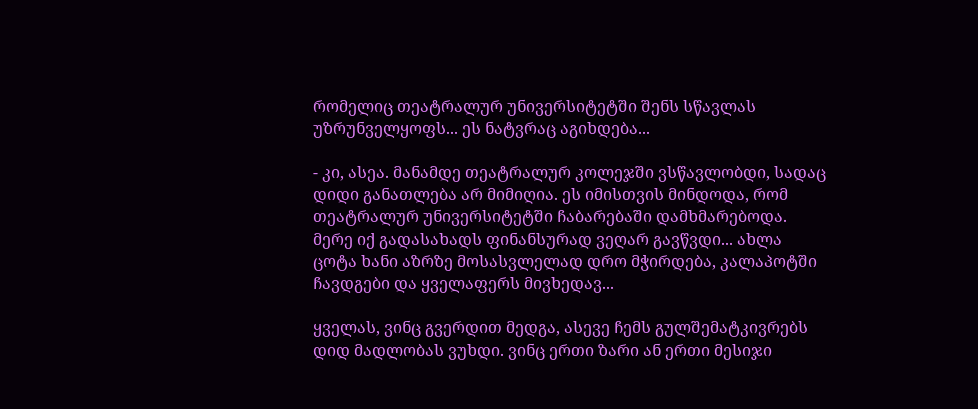რომელიც თეატრალურ უნივერსიტეტში შენს სწავლას უზრუნველყოფს... ეს ნატვრაც აგიხდება...

- კი, ასეა. მანამდე თეატრალურ კოლეჯში ვსწავლობდი, სადაც დიდი განათლება არ მიმიღია. ეს იმისთვის მინდოდა, რომ თეატრალურ უნივერსიტეტში ჩაბარებაში დამხმარებოდა. მერე იქ გადასახადს ფინანსურად ვეღარ გავწვდი... ახლა ცოტა ხანი აზრზე მოსასვლელად დრო მჭირდება, კალაპოტში ჩავდგები და ყველაფერს მივხედავ...

ყველას, ვინც გვერდით მედგა, ასევე ჩემს გულშემატკივრებს დიდ მადლობას ვუხდი. ვინც ერთი ზარი ან ერთი მესიჯი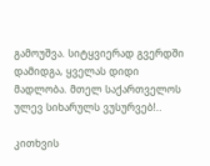გამოუშვა. სიტყვიერად გვერდში დამიდგა, ყველას დიდი მადლობა. მთელ საქართველოს ულევ სიხარულს ვუსურვებ!..

კითხვის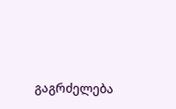გაგრძელება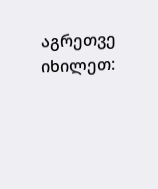აგრეთვე იხილეთ: